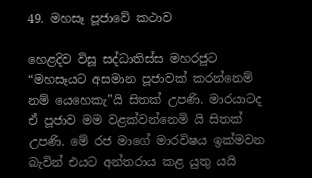49. මහසෑ පූජාවේ කථාව

හෙළදිව විසූ සද්ධාතිස්ස මහරජුට “මහසෑයට අසමාන පූජාවක් කරන්නෙම් නම් යෙහෙකැ”යි සිතක් උපණි. මාරයාටද ඒ පූජාව මම වළක්වන්නෙමි යි සිතක් උපණි. මේ රජ මාගේ මාරවිෂය ඉක්මවන බැවින් එයට අන්තරාය කළ යුතු යයි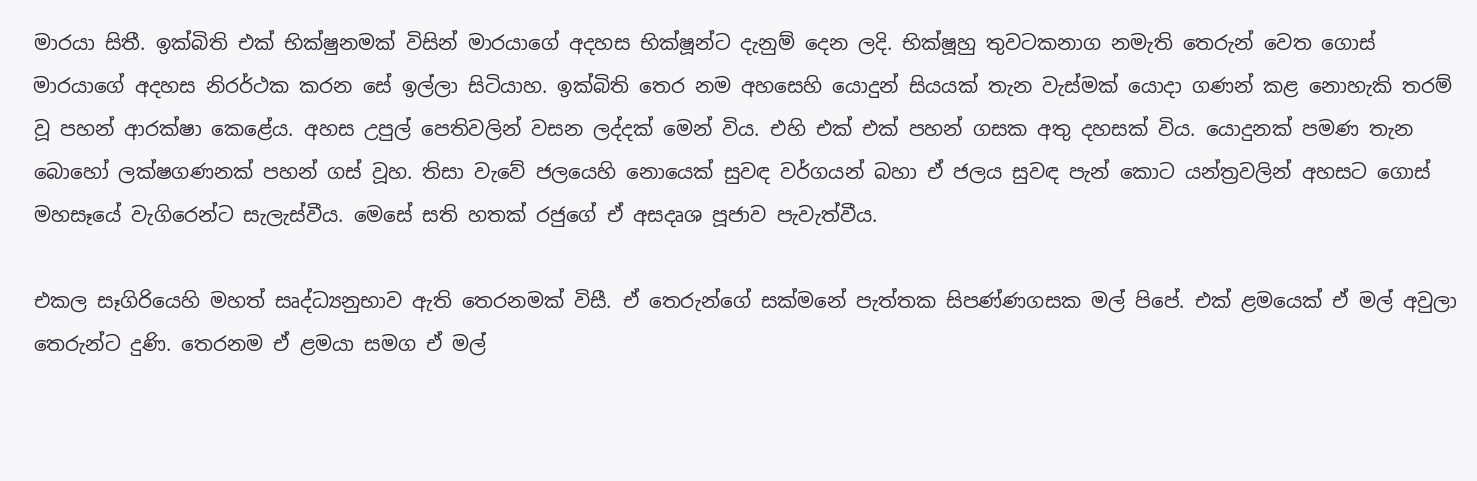මාරයා සිතී. ඉක්බිති එක් භික්ෂුනමක් විසින් මාරයාගේ අදහස භික්ෂූන්ට දැනුම් දෙන ලදි. භික්ෂූහු තුවටකනාග නමැති තෙරුන් වෙත ගොස් මාරයාගේ අදහස නිරර්ථක කරන සේ ඉල්ලා සිටියාහ. ඉක්බිති තෙර නම අහසෙහි යොදුන් සියයක් තැන වැස්මක් යොදා ගණන් කළ නොහැකි තරම් වූ පහන් ආරක්ෂා කෙළේය. අහස උපුල් පෙතිවලින් වසන ලද්දක් මෙන් විය. එහි එක් එක් පහන් ගසක අතු දහසක් විය. යොදුනක් පමණ තැන බොහෝ ලක්ෂගණනක් පහන් ගස් වූහ. තිසා වැවේ ජලයෙහි නොයෙක් සුවඳ වර්ගයන් බහා ඒ ජලය සුවඳ පැන් කොට යන්ත්‍ර‍වලින් අහසට ගොස් මහසෑයේ වැගිරෙන්ට සැලැස්වීය. මෙසේ සති හතක් රජුගේ ඒ අසදෘශ පූජාව පැවැත්වීය.

එකල සෑගිරියෙහි මහත් සෘද්ධ්‍යනුභාව ඇති තෙරනමක් විසී. ඒ තෙරුන්ගේ සක්මනේ පැත්තක සිපණ්ණගසක මල් පිපේ. එක් ළමයෙක් ඒ මල් අවුලා තෙරුන්ට දුණි. තෙරනම ඒ ළමයා සමග ඒ මල්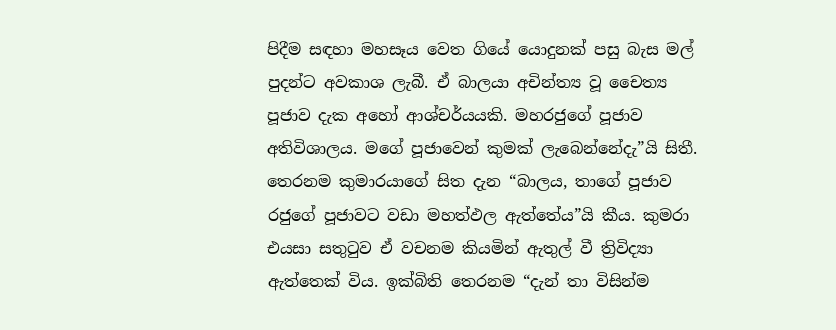පිදීම සඳහා මහසෑය වෙත ගියේ යොදුනක් පසු බැස මල් පුදන්ට අවකාශ ලැබී. ඒ බාලයා අචින්ත්‍ය වූ චෛත්‍ය පූජාව දැක අහෝ ආශ්චර්යයකි. මහරජුගේ පූජාව අතිවිශාලය. මගේ පූජාවෙන් කුමක් ලැබෙන්නේදැ”යි සිතී. තෙරනම කුමාරයාගේ සිත දැන “බාලය, තාගේ පූජාව රජුගේ පූජාවට වඩා මහත්ඵල ඇත්තේය”යි කීය. කුමරා එයසා සතුටුව ඒ වචනම කියමින් ඇතුල් වී ත්‍රිවිද්‍යා ඇත්තෙක් විය. ඉක්බිති තෙරනම “දැන් තා විසින්ම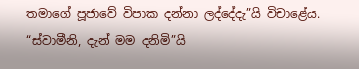තමාගේ පූජාවේ විපාක දන්නා ලද්දේදැ”යි විචාළේය. “ස්වාමීනි, දැන් මම දනිමි”යි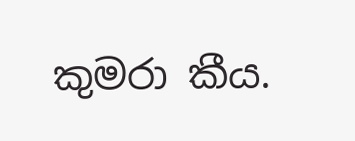කුමරා කීය.